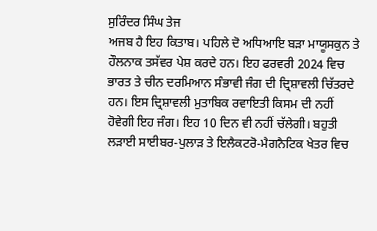ਸੁਰਿੰਦਰ ਸਿੰਘ ਤੇਜ
ਅਜਬ ਹੈ ਇਹ ਕਿਤਾਬ। ਪਹਿਲੇ ਦੋ ਅਧਿਆਇ ਬੜਾ ਮਾਯੂਸਕੁਨ ਤੇ ਹੌਲਨਾਕ ਤਸੱਵਰ ਪੇਸ਼ ਕਰਦੇ ਹਨ। ਇਹ ਫਰਵਰੀ 2024 ਵਿਚ ਭਾਰਤ ਤੇ ਚੀਨ ਦਰਮਿਆਨ ਸੰਭਾਵੀ ਜੰਗ ਦੀ ਦ੍ਰਿਸ਼ਾਵਲੀ ਚਿੱਤਰਦੇ ਹਨ। ਇਸ ਦ੍ਰਿਸ਼ਾਵਲੀ ਮੁਤਾਬਿਕ ਰਵਾਇਤੀ ਕਿਸਮ ਦੀ ਨਹੀਂ ਹੋਵੇਗੀ ਇਹ ਜੰਗ। ਇਹ 10 ਦਿਨ ਵੀ ਨਹੀਂ ਚੱਲੇਗੀ। ਬਹੁਤੀ ਲੜਾਈ ਸਾਈਬਰ-ਪੁਲਾੜ ਤੇ ਇਲੈਕਟਰੋ-ਮੈਗਨੈਟਿਕ ਖੇਤਰ ਵਿਚ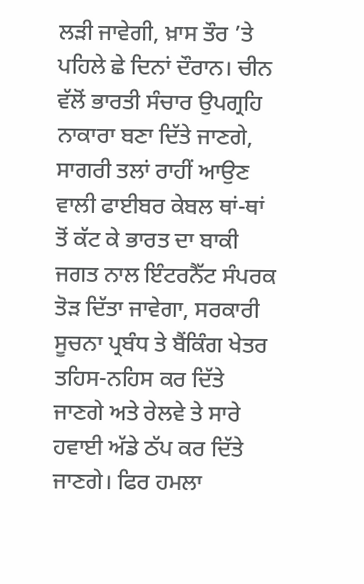ਲੜੀ ਜਾਵੇਗੀ, ਖ਼ਾਸ ਤੌਰ ’ਤੇ ਪਹਿਲੇ ਛੇ ਦਿਨਾਂ ਦੌਰਾਨ। ਚੀਨ ਵੱਲੋਂ ਭਾਰਤੀ ਸੰਚਾਰ ਉਪਗ੍ਰਹਿ ਨਾਕਾਰਾ ਬਣਾ ਦਿੱਤੇ ਜਾਣਗੇ, ਸਾਗਰੀ ਤਲਾਂ ਰਾਹੀਂ ਆਉਣ ਵਾਲੀ ਫਾਈਬਰ ਕੇਬਲ ਥਾਂ-ਥਾਂ ਤੋਂ ਕੱਟ ਕੇ ਭਾਰਤ ਦਾ ਬਾਕੀ ਜਗਤ ਨਾਲ ਇੰਟਰਨੈੱਟ ਸੰਪਰਕ ਤੋੜ ਦਿੱਤਾ ਜਾਵੇਗਾ, ਸਰਕਾਰੀ ਸੂਚਨਾ ਪ੍ਰਬੰਧ ਤੇ ਬੈਂਕਿੰਗ ਖੇਤਰ ਤਹਿਸ-ਨਹਿਸ ਕਰ ਦਿੱਤੇ ਜਾਣਗੇ ਅਤੇ ਰੇਲਵੇ ਤੇ ਸਾਰੇ ਹਵਾਈ ਅੱਡੇ ਠੱਪ ਕਰ ਦਿੱਤੇ ਜਾਣਗੇ। ਫਿਰ ਹਮਲਾ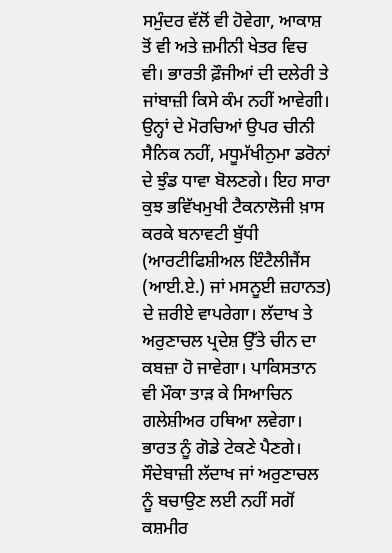ਸਮੁੰਦਰ ਵੱਲੋਂ ਵੀ ਹੋਵੇਗਾ, ਆਕਾਸ਼ ਤੋਂ ਵੀ ਅਤੇ ਜ਼ਮੀਨੀ ਖੇਤਰ ਵਿਚ ਵੀ। ਭਾਰਤੀ ਫ਼ੌਜੀਆਂ ਦੀ ਦਲੇਰੀ ਤੇ ਜਾਂਬਾਜ਼ੀ ਕਿਸੇ ਕੰਮ ਨਹੀਂ ਆਵੇਗੀ। ਉਨ੍ਹਾਂ ਦੇ ਮੋਰਚਿਆਂ ਉਪਰ ਚੀਨੀ ਸੈਨਿਕ ਨਹੀਂ, ਮਧੂਮੱਖੀਨੁਮਾ ਡਰੋਨਾਂ ਦੇ ਝੁੰਡ ਧਾਵਾ ਬੋਲਣਗੇ। ਇਹ ਸਾਰਾ ਕੁਝ ਭਵਿੱਖਮੁਖੀ ਟੈਕਨਾਲੋਜੀ ਖ਼ਾਸ ਕਰਕੇ ਬਨਾਵਟੀ ਬੁੱਧੀ (ਆਰਟੀਫਿਸ਼ੀਅਲ ਇੰਟੈਲੀਜੈਂਸ (ਆਈ.ਏ.) ਜਾਂ ਮਸਨੂਈ ਜ਼ਹਾਨਤ) ਦੇ ਜ਼ਰੀਏ ਵਾਪਰੇਗਾ। ਲੱਦਾਖ ਤੇ ਅਰੁਣਾਚਲ ਪ੍ਰਦੇਸ਼ ਉੱਤੇ ਚੀਨ ਦਾ ਕਬਜ਼ਾ ਹੋ ਜਾਵੇਗਾ। ਪਾਕਿਸਤਾਨ ਵੀ ਮੌਕਾ ਤਾੜ ਕੇ ਸਿਆਚਿਨ ਗਲੇਸ਼ੀਅਰ ਹਥਿਆ ਲਵੇਗਾ। ਭਾਰਤ ਨੂੰ ਗੋਡੇ ਟੇਕਣੇ ਪੈਣਗੇ। ਸੌਦੇਬਾਜ਼ੀ ਲੱਦਾਖ ਜਾਂ ਅਰੁਣਾਚਲ ਨੂੰ ਬਚਾਉਣ ਲਈ ਨਹੀਂ ਸਗੋਂ ਕਸ਼ਮੀਰ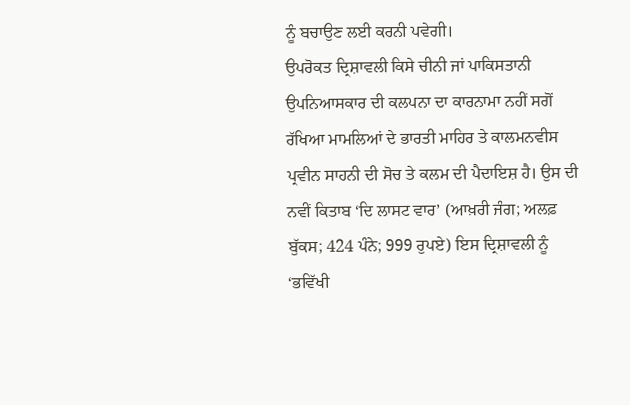ਨੂੰ ਬਚਾਉਣ ਲਈ ਕਰਨੀ ਪਵੇਗੀ।
ਉਪਰੋਕਤ ਦ੍ਰਿਸ਼ਾਵਲੀ ਕਿਸੇ ਚੀਨੀ ਜਾਂ ਪਾਕਿਸਤਾਨੀ ਉਪਨਿਆਸਕਾਰ ਦੀ ਕਲਪਨਾ ਦਾ ਕਾਰਨਾਮਾ ਨਹੀਂ ਸਗੋਂ ਰੱਖਿਆ ਮਾਮਲਿਆਂ ਦੇ ਭਾਰਤੀ ਮਾਹਿਰ ਤੇ ਕਾਲਮਨਵੀਸ ਪ੍ਰਵੀਨ ਸਾਹਨੀ ਦੀ ਸੋਚ ਤੇ ਕਲਮ ਦੀ ਪੈਦਾਇਸ਼ ਹੈ। ਉਸ ਦੀ ਨਵੀਂ ਕਿਤਾਬ ‘ਦਿ ਲਾਸਟ ਵਾਰ’ (ਆਖ਼ਰੀ ਜੰਗ; ਅਲਫ਼ ਬੁੱਕਸ; 424 ਪੰਨੇ; 999 ਰੁਪਏ) ਇਸ ਦ੍ਰਿਸ਼ਾਵਲੀ ਨੂੰ ‘ਭਵਿੱਖੀ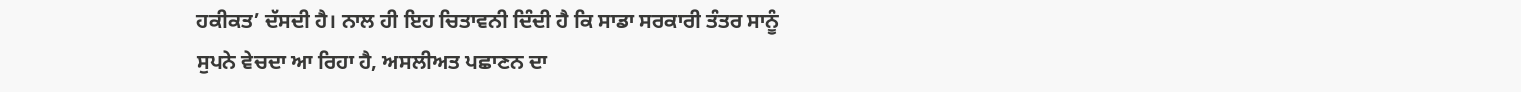ਹਕੀਕਤ’ ਦੱਸਦੀ ਹੈ। ਨਾਲ ਹੀ ਇਹ ਚਿਤਾਵਨੀ ਦਿੰਦੀ ਹੈ ਕਿ ਸਾਡਾ ਸਰਕਾਰੀ ਤੰਤਰ ਸਾਨੂੰ ਸੁਪਨੇ ਵੇਚਦਾ ਆ ਰਿਹਾ ਹੈ, ਅਸਲੀਅਤ ਪਛਾਣਨ ਦਾ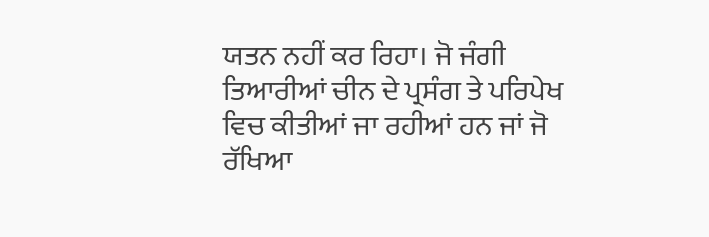ਯਤਨ ਨਹੀਂ ਕਰ ਰਿਹਾ। ਜੋ ਜੰਗੀ ਤਿਆਰੀਆਂ ਚੀਨ ਦੇ ਪ੍ਰਸੰਗ ਤੇ ਪਰਿਪੇਖ ਵਿਚ ਕੀਤੀਆਂ ਜਾ ਰਹੀਆਂ ਹਨ ਜਾਂ ਜੋ ਰੱਖਿਆ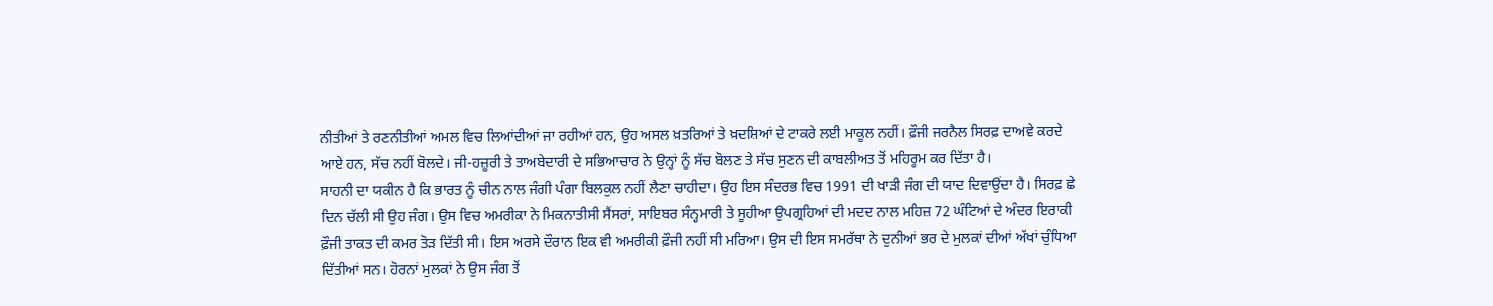ਨੀਤੀਆਂ ਤੇ ਰਣਨੀਤੀਆਂ ਅਮਲ ਵਿਚ ਲਿਆਂਦੀਆਂ ਜਾ ਰਹੀਆਂ ਹਨ, ਉਹ ਅਸਲ ਖ਼ਤਰਿਆਂ ਤੇ ਖ਼ਦਸ਼ਿਆਂ ਦੇ ਟਾਕਰੇ ਲਈ ਮਾਕੂਲ ਨਹੀਂ। ਫ਼ੌਜੀ ਜਰਨੈਲ ਸਿਰਫ਼ ਦਾਅਵੇ ਕਰਦੇ ਆਏ ਹਨ, ਸੱਚ ਨਹੀਂ ਬੋਲਦੇ। ਜੀ-ਹਜ਼ੂਰੀ ਤੇ ਤਾਅਬੇਦਾਰੀ ਦੇ ਸਭਿਆਚਾਰ ਨੇ ਉਨ੍ਹਾਂ ਨੂੰ ਸੱਚ ਬੋਲਣ ਤੇ ਸੱਚ ਸੁਣਨ ਦੀ ਕਾਬਲੀਅਤ ਤੋਂ ਮਹਿਰੂਮ ਕਰ ਦਿੱਤਾ ਹੈ।
ਸਾਹਨੀ ਦਾ ਯਕੀਨ ਹੈ ਕਿ ਭਾਰਤ ਨੂੰ ਚੀਨ ਨਾਲ ਜੰਗੀ ਪੰਗਾ ਬਿਲਕੁਲ ਨਹੀਂ ਲੈਣਾ ਚਾਹੀਦਾ। ਉਹ ਇਸ ਸੰਦਰਭ ਵਿਚ 1991 ਦੀ ਖਾੜੀ ਜੰਗ ਦੀ ਯਾਦ ਦਿਵਾਉਂਦਾ ਹੈ। ਸਿਰਫ਼ ਛੇ ਦਿਨ ਚੱਲੀ ਸੀ ਉਹ ਜੰਗ। ਉਸ ਵਿਚ ਅਮਰੀਕਾ ਨੇ ਮਿਕਨਾਤੀਸੀ ਸੈਂਸਰਾਂ, ਸਾਇਬਰ ਸੰਨ੍ਹਮਾਰੀ ਤੇ ਸੂਹੀਆ ਉਪਗ੍ਰਹਿਆਂ ਦੀ ਮਦਦ ਨਾਲ ਮਹਿਜ਼ 72 ਘੰਟਿਆਂ ਦੇ ਅੰਦਰ ਇਰਾਕੀ ਫ਼ੌਜੀ ਤਾਕਤ ਦੀ ਕਮਰ ਤੋੜ ਦਿੱਤੀ ਸੀ। ਇਸ ਅਰਸੇ ਦੌਰਾਨ ਇਕ ਵੀ ਅਮਰੀਕੀ ਫ਼ੌਜੀ ਨਹੀਂ ਸੀ ਮਰਿਆ। ਉਸ ਦੀ ਇਸ ਸਮਰੱਥਾ ਨੇ ਦੁਨੀਆਂ ਭਰ ਦੇ ਮੁਲਕਾਂ ਦੀਆਂ ਅੱਖਾਂ ਚੁੰਧਿਆ ਦਿੱਤੀਆਂ ਸਨ। ਹੋਰਨਾਂ ਮੁਲਕਾਂ ਨੇ ਉਸ ਜੰਗ ਤੋਂ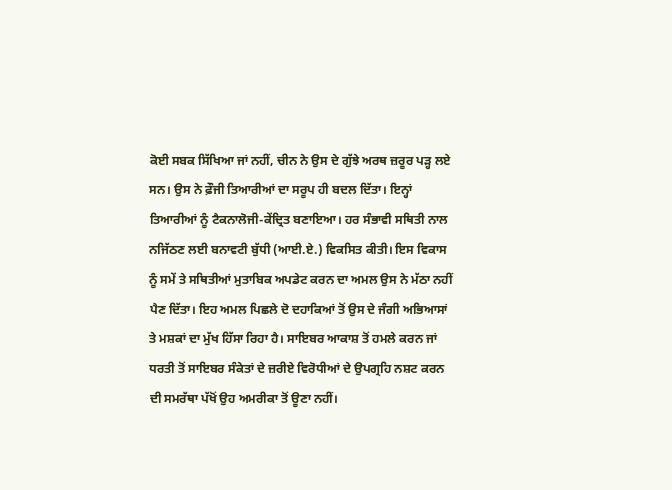ਕੋਈ ਸਬਕ ਸਿੱਖਿਆ ਜਾਂ ਨਹੀਂ, ਚੀਨ ਨੇ ਉਸ ਦੇ ਗੁੱਝੇ ਅਰਥ ਜ਼ਰੂਰ ਪੜ੍ਹ ਲਏ ਸਨ। ਉਸ ਨੇ ਫ਼ੌਜੀ ਤਿਆਰੀਆਂ ਦਾ ਸਰੂਪ ਹੀ ਬਦਲ ਦਿੱਤਾ। ਇਨ੍ਹਾਂ ਤਿਆਰੀਆਂ ਨੂੰ ਟੈਕਨਾਲੋਜੀ-ਕੇਂਦ੍ਰਿਤ ਬਣਾਇਆ। ਹਰ ਸੰਭਾਵੀ ਸਥਿਤੀ ਨਾਲ ਨਜਿੱਠਣ ਲਈ ਬਨਾਵਟੀ ਬੁੱਧੀ (ਆਈ.ਏ.) ਵਿਕਸਿਤ ਕੀਤੀ। ਇਸ ਵਿਕਾਸ ਨੂੰ ਸਮੇਂ ਤੇ ਸਥਿਤੀਆਂ ਮੁਤਾਬਿਕ ਅਪਡੇਟ ਕਰਨ ਦਾ ਅਮਲ ਉਸ ਨੇ ਮੱਠਾ ਨਹੀਂ ਪੈਣ ਦਿੱਤਾ। ਇਹ ਅਮਲ ਪਿਛਲੇ ਦੋ ਦਹਾਕਿਆਂ ਤੋਂ ਉਸ ਦੇ ਜੰਗੀ ਅਭਿਆਸਾਂ ਤੇ ਮਸ਼ਕਾਂ ਦਾ ਮੁੱਖ ਹਿੱਸਾ ਰਿਹਾ ਹੈ। ਸਾਇਬਰ ਆਕਾਸ਼ ਤੋਂ ਹਮਲੇ ਕਰਨ ਜਾਂ ਧਰਤੀ ਤੋਂ ਸਾਇਬਰ ਸੰਕੇਤਾਂ ਦੇ ਜ਼ਰੀਏ ਵਿਰੋਧੀਆਂ ਦੇ ਉਪਗ੍ਰਹਿ ਨਸ਼ਟ ਕਰਨ ਦੀ ਸਮਰੱਥਾ ਪੱਖੋਂ ਉਹ ਅਮਰੀਕਾ ਤੋਂ ਊਣਾ ਨਹੀਂ।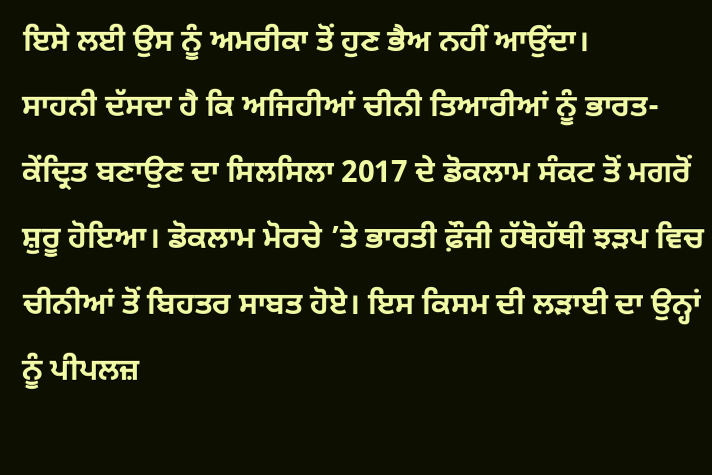ਇਸੇ ਲਈ ਉਸ ਨੂੰ ਅਮਰੀਕਾ ਤੋਂ ਹੁਣ ਭੈਅ ਨਹੀਂ ਆਉਂਦਾ।
ਸਾਹਨੀ ਦੱਸਦਾ ਹੈ ਕਿ ਅਜਿਹੀਆਂ ਚੀਨੀ ਤਿਆਰੀਆਂ ਨੂੰ ਭਾਰਤ-ਕੇਂਦ੍ਰਿਤ ਬਣਾਉਣ ਦਾ ਸਿਲਸਿਲਾ 2017 ਦੇ ਡੋਕਲਾਮ ਸੰਕਟ ਤੋਂ ਮਗਰੋਂ ਸ਼ੁਰੂ ਹੋਇਆ। ਡੋਕਲਾਮ ਮੋਰਚੇ ’ਤੇ ਭਾਰਤੀ ਫ਼ੌਜੀ ਹੱਥੋਹੱਥੀ ਝੜਪ ਵਿਚ ਚੀਨੀਆਂ ਤੋਂ ਬਿਹਤਰ ਸਾਬਤ ਹੋਏ। ਇਸ ਕਿਸਮ ਦੀ ਲੜਾਈ ਦਾ ਉਨ੍ਹਾਂ ਨੂੰ ਪੀਪਲਜ਼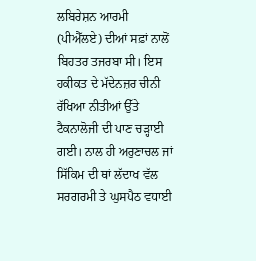ਲਬਿਰੇਸ਼ਨ ਆਰਮੀ (ਪੀਐੱਲਏ) ਦੀਆਂ ਸਫ਼ਾਂ ਨਾਲੋਂ ਬਿਹਤਰ ਤਜਰਬਾ ਸੀ। ਇਸ ਹਕੀਕਤ ਦੇ ਮੱਦੇਨਜ਼ਰ ਚੀਨੀ ਰੱਖਿਆ ਨੀਤੀਆਂ ਉੱਤੇ ਟੈਕਨਾਲੋਜੀ ਦੀ ਪਾਣ ਚੜ੍ਹਾਈ ਗਈ। ਨਾਲ ਹੀ ਅਰੁਣਾਚਲ ਜਾਂ ਸਿੱਕਿਮ ਦੀ ਥਾਂ ਲੱਦਾਖ ਵੱਲ ਸਰਗਰਮੀ ਤੇ ਘੁਸਪੈਠ ਵਧਾਈ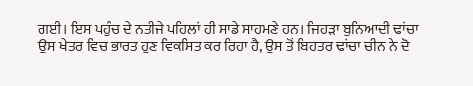ਗਈ। ਇਸ ਪਹੁੰਚ ਦੇ ਨਤੀਜੇ ਪਹਿਲਾਂ ਹੀ ਸਾਡੇ ਸਾਹਮਣੇ ਹਨ। ਜਿਹੜਾ ਬੁਨਿਆਦੀ ਢਾਂਚਾ ਉਸ ਖੇਤਰ ਵਿਚ ਭਾਰਤ ਹੁਣ ਵਿਕਸਿਤ ਕਰ ਰਿਹਾ ਹੈ, ਉਸ ਤੋਂ ਬਿਹਤਰ ਢਾਂਚਾ ਚੀਨ ਨੇ ਦੋ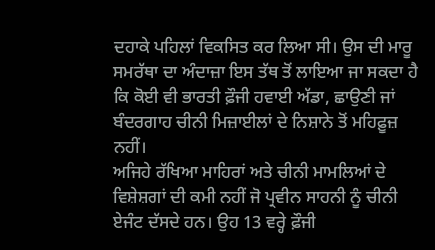ਦਹਾਕੇ ਪਹਿਲਾਂ ਵਿਕਸਿਤ ਕਰ ਲਿਆ ਸੀ। ਉਸ ਦੀ ਮਾਰੂ ਸਮਰੱਥਾ ਦਾ ਅੰਦਾਜ਼ਾ ਇਸ ਤੱਥ ਤੋਂ ਲਾਇਆ ਜਾ ਸਕਦਾ ਹੈ ਕਿ ਕੋਈ ਵੀ ਭਾਰਤੀ ਫ਼ੌਜੀ ਹਵਾਈ ਅੱਡਾ, ਛਾਉਣੀ ਜਾਂ ਬੰਦਰਗਾਹ ਚੀਨੀ ਮਿਜ਼ਾਈਲਾਂ ਦੇ ਨਿਸ਼ਾਨੇ ਤੋਂ ਮਹਿਫ਼ੂਜ਼ ਨਹੀਂ।
ਅਜਿਹੇ ਰੱਖਿਆ ਮਾਹਿਰਾਂ ਅਤੇ ਚੀਨੀ ਮਾਮਲਿਆਂ ਦੇ ਵਿਸ਼ੇਸ਼ਗਾਂ ਦੀ ਕਮੀ ਨਹੀਂ ਜੋ ਪ੍ਰਵੀਨ ਸਾਹਨੀ ਨੂੰ ਚੀਨੀ ਏਜੰਟ ਦੱਸਦੇ ਹਨ। ਉਹ 13 ਵਰ੍ਹੇ ਫ਼ੌਜੀ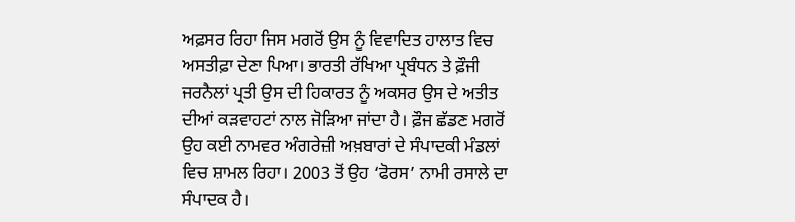ਅਫ਼ਸਰ ਰਿਹਾ ਜਿਸ ਮਗਰੋਂ ਉਸ ਨੂੰ ਵਿਵਾਦਿਤ ਹਾਲਾਤ ਵਿਚ ਅਸਤੀਫ਼ਾ ਦੇਣਾ ਪਿਆ। ਭਾਰਤੀ ਰੱਖਿਆ ਪ੍ਰਬੰਧਨ ਤੇ ਫ਼ੌਜੀ ਜਰਨੈਲਾਂ ਪ੍ਰਤੀ ਉਸ ਦੀ ਹਿਕਾਰਤ ਨੂੰ ਅਕਸਰ ਉਸ ਦੇ ਅਤੀਤ ਦੀਆਂ ਕੜਵਾਹਟਾਂ ਨਾਲ ਜੋੜਿਆ ਜਾਂਦਾ ਹੈ। ਫ਼ੌਜ ਛੱਡਣ ਮਗਰੋਂ ਉਹ ਕਈ ਨਾਮਵਰ ਅੰਗਰੇਜ਼ੀ ਅਖ਼ਬਾਰਾਂ ਦੇ ਸੰਪਾਦਕੀ ਮੰਡਲਾਂ ਵਿਚ ਸ਼ਾਮਲ ਰਿਹਾ। 2003 ਤੋਂ ਉਹ ‘ਫੋਰਸ’ ਨਾਮੀ ਰਸਾਲੇ ਦਾ ਸੰਪਾਦਕ ਹੈ।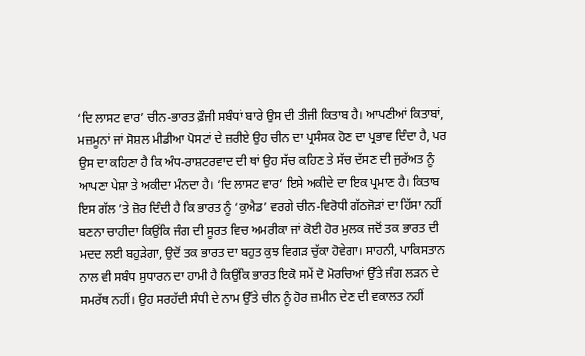‘ਦਿ ਲਾਸਟ ਵਾਰ’ ਚੀਨ-ਭਾਰਤ ਫ਼ੌਜੀ ਸਬੰਧਾਂ ਬਾਰੇ ਉਸ ਦੀ ਤੀਜੀ ਕਿਤਾਬ ਹੈ। ਆਪਣੀਆਂ ਕਿਤਾਬਾਂ, ਮਜ਼ਮੂਨਾਂ ਜਾਂ ਸੋਸ਼ਲ ਮੀਡੀਆ ਪੋਸਟਾਂ ਦੇ ਜ਼ਰੀਏ ਉਹ ਚੀਨ ਦਾ ਪ੍ਰਸੰਸਕ ਹੋਣ ਦਾ ਪ੍ਰਭਾਵ ਦਿੰਦਾ ਹੈ, ਪਰ ਉਸ ਦਾ ਕਹਿਣਾ ਹੈ ਕਿ ਅੰਧ-ਰਾਸ਼ਟਰਵਾਦ ਦੀ ਥਾਂ ਉਹ ਸੱਚ ਕਹਿਣ ਤੇ ਸੱਚ ਦੱਸਣ ਦੀ ਜੁਰੱਅਤ ਨੂੰ ਆਪਣਾ ਪੇਸ਼ਾ ਤੇ ਅਕੀਦਾ ਮੰਨਦਾ ਹੈ। ‘ਦਿ ਲਾਸਟ ਵਾਰ’ ਇਸੇ ਅਕੀਦੇ ਦਾ ਇਕ ਪ੍ਰਮਾਣ ਹੈ। ਕਿਤਾਬ ਇਸ ਗੱਲ ’ਤੇ ਜ਼ੋਰ ਦਿੰਦੀ ਹੈ ਕਿ ਭਾਰਤ ਨੂੰ ‘ਕੁਐਡ’ ਵਰਗੇ ਚੀਨ-ਵਿਰੋਧੀ ਗੱਠਜੋੜਾਂ ਦਾ ਹਿੱਸਾ ਨਹੀਂ ਬਣਨਾ ਚਾਹੀਦਾ ਕਿਉਂਕਿ ਜੰਗ ਦੀ ਸੂਰਤ ਵਿਚ ਅਮਰੀਕਾ ਜਾਂ ਕੋਈ ਹੋਰ ਮੁਲਕ ਜਦੋਂ ਤਕ ਭਾਰਤ ਦੀ ਮਦਦ ਲਈ ਬਹੁੜੇਗਾ, ਉਦੋਂ ਤਕ ਭਾਰਤ ਦਾ ਬਹੁਤ ਕੁਝ ਵਿਗੜ ਚੁੱਕਾ ਹੋਵੇਗਾ। ਸਾਹਨੀ, ਪਾਕਿਸਤਾਨ ਨਾਲ ਵੀ ਸਬੰਧ ਸੁਧਾਰਨ ਦਾ ਹਾਮੀ ਹੈ ਕਿਉਂਕਿ ਭਾਰਤ ਇਕੋ ਸਮੇਂ ਦੋ ਮੋਰਚਿਆਂ ਉੱਤੇ ਜੰਗ ਲੜਨ ਦੇ ਸਮਰੱਥ ਨਹੀਂ। ਉਹ ਸਰਹੱਦੀ ਸੰਧੀ ਦੇ ਨਾਮ ਉੱਤੇ ਚੀਨ ਨੂੰ ਹੋਰ ਜ਼ਮੀਨ ਦੇਣ ਦੀ ਵਕਾਲਤ ਨਹੀਂ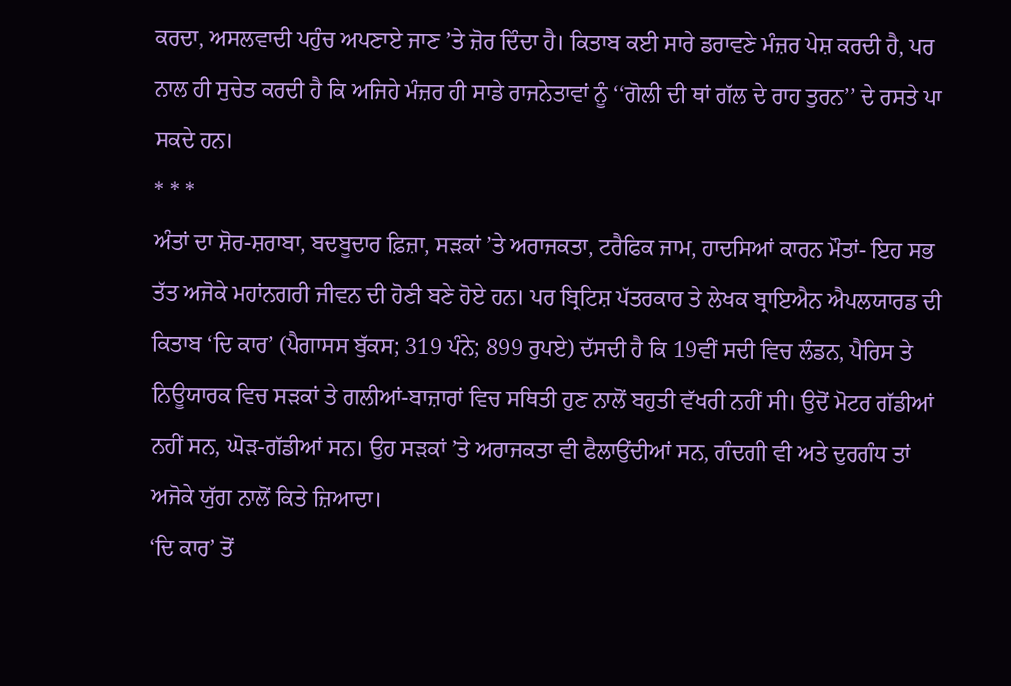ਕਰਦਾ, ਅਸਲਵਾਦੀ ਪਹੁੰਚ ਅਪਣਾਏ ਜਾਣ ’ਤੇ ਜ਼ੋਰ ਦਿੰਦਾ ਹੈ। ਕਿਤਾਬ ਕਈ ਸਾਰੇ ਡਰਾਵਣੇ ਮੰਜ਼ਰ ਪੇਸ਼ ਕਰਦੀ ਹੈ, ਪਰ ਨਾਲ ਹੀ ਸੁਚੇਤ ਕਰਦੀ ਹੈ ਕਿ ਅਜਿਹੇ ਮੰਜ਼ਰ ਹੀ ਸਾਡੇ ਰਾਜਨੇਤਾਵਾਂ ਨੂੰ ‘‘ਗੋਲੀ ਦੀ ਥਾਂ ਗੱਲ ਦੇ ਰਾਹ ਤੁਰਨ’’ ਦੇ ਰਸਤੇ ਪਾ ਸਕਦੇ ਹਨ।
* * *
ਅੰਤਾਂ ਦਾ ਸ਼ੋਰ-ਸ਼ਰਾਬਾ, ਬਦਬੂਦਾਰ ਫ਼ਿਜ਼ਾ, ਸੜਕਾਂ ’ਤੇ ਅਰਾਜਕਤਾ, ਟਰੈਫਿਕ ਜਾਮ, ਹਾਦਸਿਆਂ ਕਾਰਨ ਮੌਤਾਂ- ਇਹ ਸਭ ਤੱਤ ਅਜੋਕੇ ਮਹਾਂਨਗਰੀ ਜੀਵਨ ਦੀ ਹੋਣੀ ਬਣੇ ਹੋਏ ਹਨ। ਪਰ ਬ੍ਰਿਟਿਸ਼ ਪੱਤਰਕਾਰ ਤੇ ਲੇਖਕ ਬ੍ਰਾਇਐਨ ਐਪਲਯਾਰਡ ਦੀ ਕਿਤਾਬ ‘ਦਿ ਕਾਰ’ (ਪੈਗਾਸਸ ਬੁੱਕਸ; 319 ਪੰਨੇ; 899 ਰੁਪਏ) ਦੱਸਦੀ ਹੈ ਕਿ 19ਵੀਂ ਸਦੀ ਵਿਚ ਲੰਡਨ, ਪੈਰਿਸ ਤੇ ਨਿਊਯਾਰਕ ਵਿਚ ਸੜਕਾਂ ਤੇ ਗਲੀਆਂ-ਬਾਜ਼ਾਰਾਂ ਵਿਚ ਸਥਿਤੀ ਹੁਣ ਨਾਲੋਂ ਬਹੁਤੀ ਵੱਖਰੀ ਨਹੀਂ ਸੀ। ਉਦੋਂ ਮੋਟਰ ਗੱਡੀਆਂ ਨਹੀਂ ਸਨ, ਘੋੜ-ਗੱਡੀਆਂ ਸਨ। ਉਹ ਸੜਕਾਂ ’ਤੇ ਅਰਾਜਕਤਾ ਵੀ ਫੈਲਾਉਂਦੀਆਂ ਸਨ, ਗੰਦਗੀ ਵੀ ਅਤੇ ਦੁਰਗੰਧ ਤਾਂ ਅਜੋਕੇ ਯੁੱਗ ਨਾਲੋਂ ਕਿਤੇ ਜ਼ਿਆਦਾ।
‘ਦਿ ਕਾਰ’ ਤੋਂ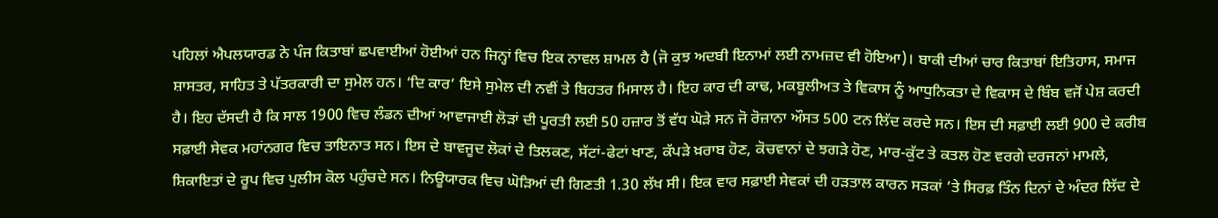ਪਹਿਲਾਂ ਐਪਲਯਾਰਡ ਨੇ ਪੰਜ ਕਿਤਾਬਾਂ ਛਪਵਾਈਆਂ ਹੋਈਆਂ ਹਨ ਜਿਨ੍ਹਾਂ ਵਿਚ ਇਕ ਨਾਵਲ ਸ਼ਾਮਲ ਹੈ (ਜੋ ਕੁਝ ਅਦਬੀ ਇਨਾਮਾਂ ਲਈ ਨਾਮਜ਼ਦ ਵੀ ਹੋਇਆ)। ਬਾਕੀ ਦੀਆਂ ਚਾਰ ਕਿਤਾਬਾਂ ਇਤਿਹਾਸ, ਸਮਾਜ ਸ਼ਾਸਤਰ, ਸਾਹਿਤ ਤੇ ਪੱਤਰਕਾਰੀ ਦਾ ਸੁਮੇਲ ਹਨ। ‘ਦਿ ਕਾਰ’ ਇਸੇ ਸੁਮੇਲ ਦੀ ਨਵੀਂ ਤੇ ਬਿਹਤਰ ਮਿਸਾਲ ਹੈ। ਇਹ ਕਾਰ ਦੀ ਕਾਢ, ਮਕਬੂਲੀਅਤ ਤੇ ਵਿਕਾਸ ਨੂੰ ਆਧੁਨਿਕਤਾ ਦੇ ਵਿਕਾਸ ਦੇ ਬਿੰਬ ਵਜੋਂ ਪੇਸ਼ ਕਰਦੀ ਹੈ। ਇਹ ਦੱਸਦੀ ਹੈ ਕਿ ਸਾਲ 1900 ਵਿਚ ਲੰਡਨ ਦੀਆਂ ਆਵਾਜਾਈ ਲੋੜਾਂ ਦੀ ਪੂਰਤੀ ਲਈ 50 ਹਜ਼ਾਰ ਤੋਂ ਵੱਧ ਘੋੜੇ ਸਨ ਜੋ ਰੋਜ਼ਾਨਾ ਔਸਤ 500 ਟਨ ਲਿੱਦ ਕਰਦੇ ਸਨ। ਇਸ ਦੀ ਸਫ਼ਾਈ ਲਈ 900 ਦੇ ਕਰੀਬ ਸਫ਼ਾਈ ਸੇਵਕ ਮਹਾਂਨਗਰ ਵਿਚ ਤਾਇਨਾਤ ਸਨ। ਇਸ ਦੇ ਬਾਵਜੂਦ ਲੋਕਾਂ ਦੇ ਤਿਲਕਣ, ਸੱਟਾਂ-ਫੇਟਾਂ ਖਾਣ, ਕੱਪੜੇ ਖ਼ਰਾਬ ਹੋਣ, ਕੋਚਵਾਨਾਂ ਦੇ ਝਗੜੇ ਹੋਣ, ਮਾਰ-ਕੁੱਟ ਤੇ ਕਤਲ ਹੋਣ ਵਰਗੇ ਦਰਜਨਾਂ ਮਾਮਲੇ, ਸ਼ਿਕਾਇਤਾਂ ਦੇ ਰੂਪ ਵਿਚ ਪੁਲੀਸ ਕੋਲ ਪਹੁੰਚਦੇ ਸਨ। ਨਿਊਯਾਰਕ ਵਿਚ ਘੋੜਿਆਂ ਦੀ ਗਿਣਤੀ 1.30 ਲੱਖ ਸੀ। ਇਕ ਵਾਰ ਸਫ਼ਾਈ ਸੇਵਕਾਂ ਦੀ ਹੜਤਾਲ ਕਾਰਨ ਸੜਕਾਂ ’ਤੇ ਸਿਰਫ਼ ਤਿੰਨ ਦਿਨਾਂ ਦੇ ਅੰਦਰ ਲਿੱਦ ਦੇ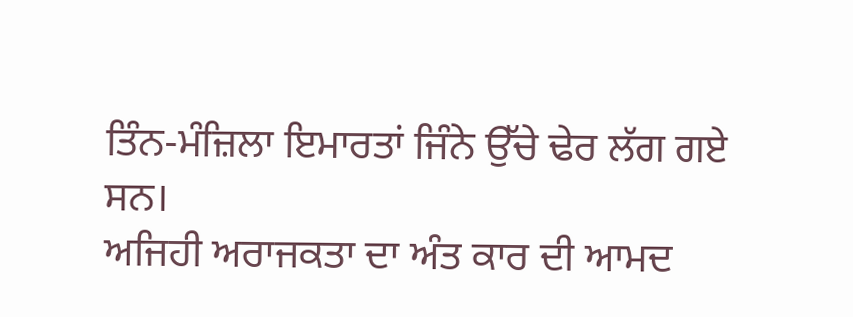ਤਿੰਨ-ਮੰਜ਼ਿਲਾ ਇਮਾਰਤਾਂ ਜਿੰਨੇ ਉੱਚੇ ਢੇਰ ਲੱਗ ਗਏ ਸਨ।
ਅਜਿਹੀ ਅਰਾਜਕਤਾ ਦਾ ਅੰਤ ਕਾਰ ਦੀ ਆਮਦ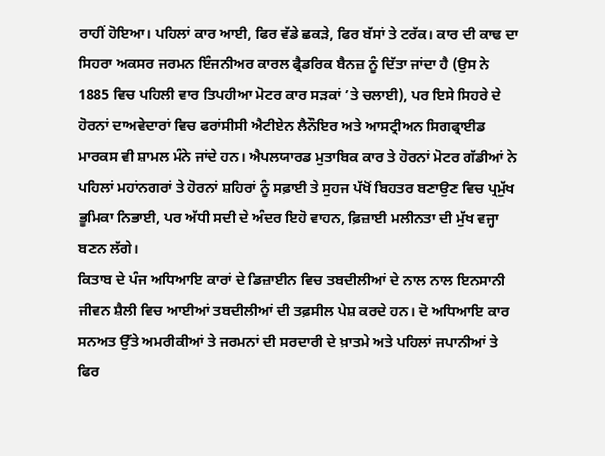ਰਾਹੀਂ ਹੋਇਆ। ਪਹਿਲਾਂ ਕਾਰ ਆਈ, ਫਿਰ ਵੱਡੇ ਛਕੜੇ, ਫਿਰ ਬੱਸਾਂ ਤੇ ਟਰੱਕ। ਕਾਰ ਦੀ ਕਾਢ ਦਾ ਸਿਹਰਾ ਅਕਸਰ ਜਰਮਨ ਇੰਜਨੀਅਰ ਕਾਰਲ ਫ੍ਰੈਡਰਿਕ ਬੈਨਜ਼ ਨੂੰ ਦਿੱਤਾ ਜਾਂਦਾ ਹੈ (ਉਸ ਨੇ 1885 ਵਿਚ ਪਹਿਲੀ ਵਾਰ ਤਿਪਹੀਆ ਮੋਟਰ ਕਾਰ ਸੜਕਾਂ ’ਤੇ ਚਲਾਈ), ਪਰ ਇਸੇ ਸਿਹਰੇ ਦੇ ਹੋਰਨਾਂ ਦਾਅਵੇਦਾਰਾਂ ਵਿਚ ਫਰਾਂਸੀਸੀ ਐਟੀਏਨ ਲੈਨੌਇਰ ਅਤੇ ਆਸਟ੍ਰੀਅਨ ਸਿਗਫ੍ਰਾਈਡ ਮਾਰਕਸ ਵੀ ਸ਼ਾਮਲ ਮੰਨੇ ਜਾਂਦੇ ਹਨ। ਐਪਲਯਾਰਡ ਮੁਤਾਬਿਕ ਕਾਰ ਤੇ ਹੋਰਨਾਂ ਮੋਟਰ ਗੱਡੀਆਂ ਨੇ ਪਹਿਲਾਂ ਮਹਾਂਨਗਰਾਂ ਤੇ ਹੋਰਨਾਂ ਸ਼ਹਿਰਾਂ ਨੂੰ ਸਫ਼ਾਈ ਤੇ ਸੁਹਜ ਪੱਖੋਂ ਬਿਹਤਰ ਬਣਾਉਣ ਵਿਚ ਪ੍ਰਮੁੱਖ ਭੂਮਿਕਾ ਨਿਭਾਈ, ਪਰ ਅੱਧੀ ਸਦੀ ਦੇ ਅੰਦਰ ਇਹੋ ਵਾਹਨ, ਫ਼ਿਜ਼ਾਈ ਮਲੀਨਤਾ ਦੀ ਮੁੱਖ ਵਜ੍ਹਾ ਬਣਨ ਲੱਗੇ।
ਕਿਤਾਬ ਦੇ ਪੰਜ ਅਧਿਆਇ ਕਾਰਾਂ ਦੇ ਡਿਜ਼ਾਈਨ ਵਿਚ ਤਬਦੀਲੀਆਂ ਦੇ ਨਾਲ ਨਾਲ ਇਨਸਾਨੀ ਜੀਵਨ ਸ਼ੈਲੀ ਵਿਚ ਆਈਆਂ ਤਬਦੀਲੀਆਂ ਦੀ ਤਫ਼ਸੀਲ ਪੇਸ਼ ਕਰਦੇ ਹਨ। ਦੋ ਅਧਿਆਇ ਕਾਰ ਸਨਅਤ ਉੱਤੇ ਅਮਰੀਕੀਆਂ ਤੇ ਜਰਮਨਾਂ ਦੀ ਸਰਦਾਰੀ ਦੇ ਖ਼ਾਤਮੇ ਅਤੇ ਪਹਿਲਾਂ ਜਪਾਨੀਆਂ ਤੇ ਫਿਰ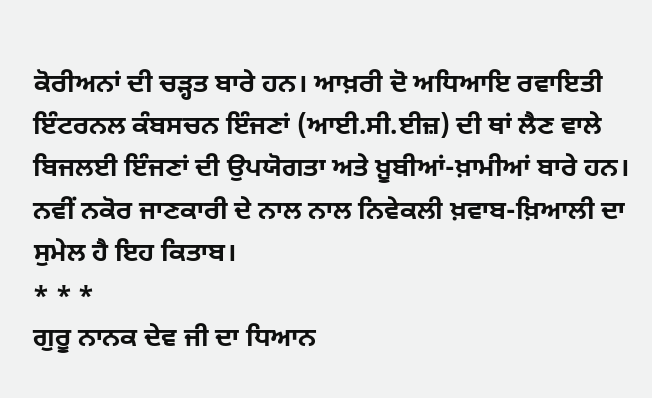ਕੋਰੀਅਨਾਂ ਦੀ ਚੜ੍ਹਤ ਬਾਰੇ ਹਨ। ਆਖ਼ਰੀ ਦੋ ਅਧਿਆਇ ਰਵਾਇਤੀ ਇੰਟਰਨਲ ਕੰਬਸਚਨ ਇੰਜਣਾਂ (ਆਈ.ਸੀ.ਈਜ਼) ਦੀ ਥਾਂ ਲੈਣ ਵਾਲੇ ਬਿਜਲਈ ਇੰਜਣਾਂ ਦੀ ਉਪਯੋਗਤਾ ਅਤੇ ਖ਼ੂਬੀਆਂ-ਖ਼ਾਮੀਆਂ ਬਾਰੇ ਹਨ। ਨਵੀਂ ਨਕੋਰ ਜਾਣਕਾਰੀ ਦੇ ਨਾਲ ਨਾਲ ਨਿਵੇਕਲੀ ਖ਼ਵਾਬ-ਖ਼ਿਆਲੀ ਦਾ ਸੁਮੇਲ ਹੈ ਇਹ ਕਿਤਾਬ।
* * *
ਗੁਰੂ ਨਾਨਕ ਦੇਵ ਜੀ ਦਾ ਧਿਆਨ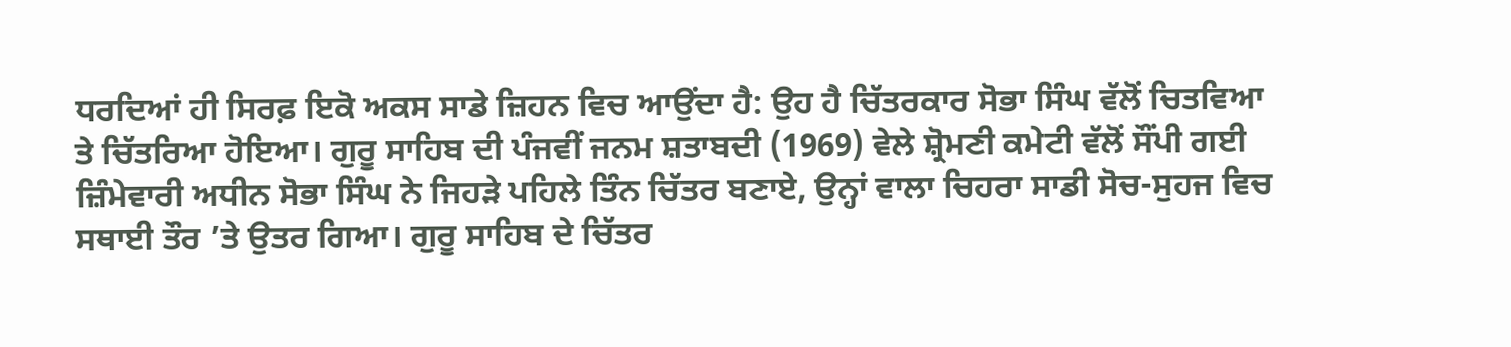ਧਰਦਿਆਂ ਹੀ ਸਿਰਫ਼ ਇਕੋ ਅਕਸ ਸਾਡੇ ਜ਼ਿਹਨ ਵਿਚ ਆਉਂਦਾ ਹੈ: ਉਹ ਹੈ ਚਿੱਤਰਕਾਰ ਸੋਭਾ ਸਿੰਘ ਵੱਲੋਂ ਚਿਤਵਿਆ ਤੇ ਚਿੱਤਰਿਆ ਹੋਇਆ। ਗੁਰੂ ਸਾਹਿਬ ਦੀ ਪੰਜਵੀਂ ਜਨਮ ਸ਼ਤਾਬਦੀ (1969) ਵੇਲੇ ਸ਼੍ਰੋਮਣੀ ਕਮੇਟੀ ਵੱਲੋਂ ਸੌਂਪੀ ਗਈ ਜ਼ਿੰਮੇਵਾਰੀ ਅਧੀਨ ਸੋਭਾ ਸਿੰਘ ਨੇ ਜਿਹੜੇ ਪਹਿਲੇ ਤਿੰਨ ਚਿੱਤਰ ਬਣਾਏ, ਉਨ੍ਹਾਂ ਵਾਲਾ ਚਿਹਰਾ ਸਾਡੀ ਸੋਚ-ਸੁਹਜ ਵਿਚ ਸਥਾਈ ਤੌਰ ’ਤੇ ਉਤਰ ਗਿਆ। ਗੁਰੂ ਸਾਹਿਬ ਦੇ ਚਿੱਤਰ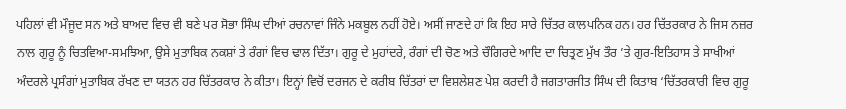ਪਹਿਲਾਂ ਵੀ ਮੌਜੂਦ ਸਨ ਅਤੇ ਬਾਅਦ ਵਿਚ ਵੀ ਬਣੇ ਪਰ ਸੋਭਾ ਸਿੰਘ ਦੀਆਂ ਰਚਨਾਵਾਂ ਜਿੰਨੇ ਮਕਬੂਲ ਨਹੀਂ ਹੋਏ। ਅਸੀਂ ਜਾਣਦੇ ਹਾਂ ਕਿ ਇਹ ਸਾਰੇ ਚਿੱਤਰ ਕਾਲਪਨਿਕ ਹਨ। ਹਰ ਚਿੱਤਰਕਾਰ ਨੇ ਜਿਸ ਨਜ਼ਰ ਨਾਲ ਗੁਰੂ ਨੂੰ ਚਿਤਵਿਆ-ਸਮਝਿਆ, ਉਸੇ ਮੁਤਾਬਿਕ ਨਕਸ਼ਾਂ ਤੇ ਰੰਗਾਂ ਵਿਚ ਢਾਲ ਦਿੱਤਾ। ਗੁਰੂ ਦੇ ਮੁਹਾਂਦਰੇ, ਰੰਗਾਂ ਦੀ ਚੋਣ ਅਤੇ ਚੌਗਿਰਦੇ ਆਦਿ ਦਾ ਚਿਤ੍ਰਣ ਮੁੱਖ ਤੌਰ ’ਤੇ ਗੁਰ-ਇਤਿਹਾਸ ਤੇ ਸਾਖੀਆਂ ਅੰਦਰਲੇ ਪ੍ਰਸੰਗਾਂ ਮੁਤਾਬਿਕ ਰੱਖਣ ਦਾ ਯਤਨ ਹਰ ਚਿੱਤਰਕਾਰ ਨੇ ਕੀਤਾ। ਇਨ੍ਹਾਂ ਵਿਚੋਂ ਦਰਜਨ ਦੇ ਕਰੀਬ ਚਿੱਤਰਾਂ ਦਾ ਵਿਸ਼ਲੇਸ਼ਣ ਪੇਸ਼ ਕਰਦੀ ਹੈ ਜਗਤਾਰਜੀਤ ਸਿੰਘ ਦੀ ਕਿਤਾਬ ‘ਚਿੱਤਰਕਾਰੀ ਵਿਚ ਗੁਰੂ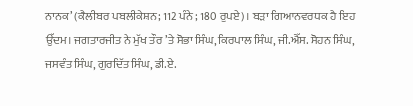ਨਾਨਕ’ (ਕੈਲੀਬਰ ਪਬਲੀਕੇਸ਼ਨ; 112 ਪੰਨੇ ; 180 ਰੁਪਏ)। ਬੜਾ ਗਿਆਨਵਰਧਕ ਹੈ ਇਹ ਉੱਦਮ। ਜਗਤਾਰਜੀਤ ਨੇ ਮੁੱਖ ਤੌਰ ’ਤੇ ਸੋਭਾ ਸਿੰਘ, ਕਿਰਪਾਲ ਸਿੰਘ, ਜੀ.ਐੱਸ. ਸੋਹਨ ਸਿੰਘ, ਜਸਵੰਤ ਸਿੰਘ, ਗੁਰਦਿੱਤ ਸਿੰਘ, ਡੀ.ਏ.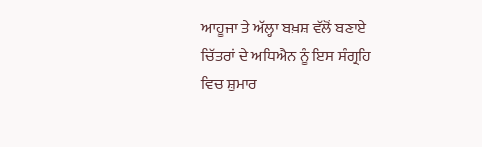ਆਹੂਜਾ ਤੇ ਅੱਲ੍ਹਾ ਬਖ਼ਸ਼ ਵੱਲੋਂ ਬਣਾਏ ਚਿੱਤਰਾਂ ਦੇ ਅਧਿਐਨ ਨੂੰ ਇਸ ਸੰਗ੍ਰਹਿ ਵਿਚ ਸ਼ੁਮਾਰ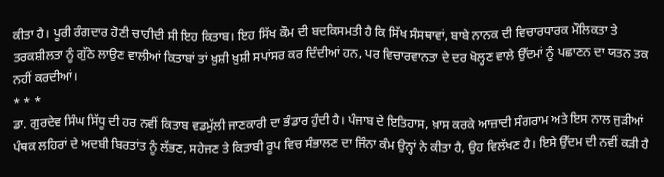ਕੀਤਾ ਹੈ। ਪੂਰੀ ਰੰਗਦਾਰ ਹੋਣੀ ਚਾਹੀਦੀ ਸੀ ਇਹ ਕਿਤਾਬ। ਇਹ ਸਿੱਖ ਕੌਮ ਦੀ ਬਦਕਿਸਮਤੀ ਹੈ ਕਿ ਸਿੱਖ ਸੰਸਥਾਵਾਂ, ਬਾਬੇ ਨਾਨਕ ਦੀ ਵਿਚਾਰਧਾਰਕ ਮੌਲਿਕਤਾ ਤੇ ਤਰਕਸ਼ੀਲਤਾ ਨੂੰ ਗੁੱਠੇ ਲਾਉਣ ਵਾਲੀਆਂ ਕਿਤਾਬਾਂ ਤਾਂ ਖ਼ੁਸ਼ੀ ਖ਼ੁਸ਼ੀ ਸਪਾਂਸਰ ਕਰ ਦਿੰਦੀਆਂ ਹਨ, ਪਰ ਵਿਚਾਰਵਾਨਤਾ ਦੇ ਦਰ ਖੋਲ੍ਹਣ ਵਾਲੇ ਉੱਦਮਾਂ ਨੂੰ ਪਛਾਣਨ ਦਾ ਯਤਨ ਤਕ ਨਹੀਂ ਕਰਦੀਆਂ।
* * *
ਡਾ. ਗੁਰਦੇਵ ਸਿੰਘ ਸਿੱਧੂ ਦੀ ਹਰ ਨਵੀਂ ਕਿਤਾਬ ਵਡਮੁੱਲੀ ਜਾਣਕਾਰੀ ਦਾ ਭੰਡਾਰ ਹੁੰਦੀ ਹੈ। ਪੰਜਾਬ ਦੇ ਇਤਿਹਾਸ, ਖ਼ਾਸ ਕਰਕੇ ਆਜ਼ਾਦੀ ਸੰਗਰਾਮ ਅਤੇ ਇਸ ਨਾਲ ਜੁੜੀਆਂ ਪੰਥਕ ਲਹਿਰਾਂ ਦੇ ਅਦਬੀ ਬਿਰਤਾਂਤ ਨੂੰ ਲੱਭਣ, ਸਹੇਜਣ ਤੇ ਕਿਤਾਬੀ ਰੂਪ ਵਿਚ ਸੰਭਾਲਣ ਦਾ ਜਿੰਨਾ ਕੰਮ ਉਨ੍ਹਾਂ ਨੇ ਕੀਤਾ ਹੈ, ਉਹ ਵਿਲੱਖਣ ਹੈ। ਇਸੇ ਉੱਦਮ ਦੀ ਨਵੀਂ ਕੜੀ ਹੈ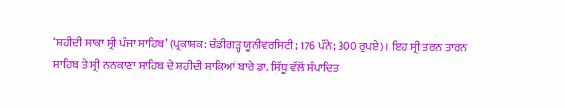‘ਸ਼ਹੀਦੀ ਸਾਕਾ ਸ੍ਰੀ ਪੰਜਾ ਸਾਹਿਬ’ (ਪ੍ਰਕਾਸ਼ਕ: ਚੰਡੀਗੜ੍ਹ ਯੂਨੀਵਰਸਿਟੀ; 176 ਪੰਨੇ; 300 ਰੁਪਏ)। ਇਹ ਸ੍ਰੀ ਤਰਨ ਤਾਰਨ ਸਾਹਿਬ ਤੇ ਸ੍ਰੀ ਨਨਕਾਣਾ ਸਾਹਿਬ ਦੇ ਸ਼ਹੀਦੀ ਸਾਕਿਆਂ ਬਾਰੇ ਡਾ. ਸਿੱਧੂ ਵੱਲੋਂ ਸੰਪਾਦਿਤ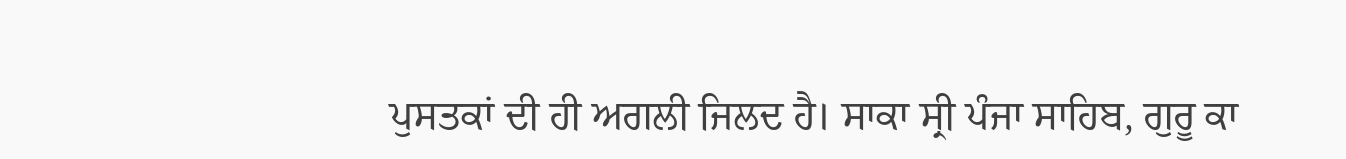ਪੁਸਤਕਾਂ ਦੀ ਹੀ ਅਗਲੀ ਜਿਲਦ ਹੈ। ਸਾਕਾ ਸ੍ਰੀ ਪੰਜਾ ਸਾਹਿਬ, ਗੁਰੂ ਕਾ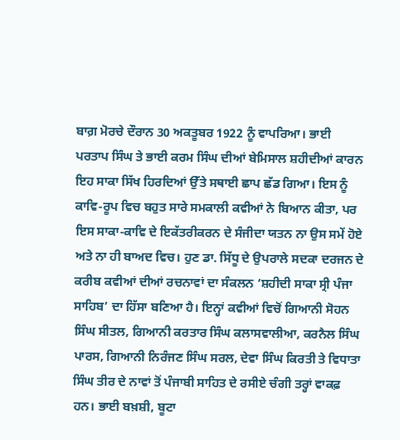ਬਾਗ਼ ਮੋਰਚੇ ਦੌਰਾਨ 30 ਅਕਤੂਬਰ 1922 ਨੂੰ ਵਾਪਰਿਆ। ਭਾਈ ਪਰਤਾਪ ਸਿੰਘ ਤੇ ਭਾਈ ਕਰਮ ਸਿੰਘ ਦੀਆਂ ਬੇਮਿਸਾਲ ਸ਼ਹੀਦੀਆਂ ਕਾਰਨ ਇਹ ਸਾਕਾ ਸਿੱਖ ਹਿਰਦਿਆਂ ਉੱਤੇ ਸਥਾਈ ਛਾਪ ਛੱਡ ਗਿਆ। ਇਸ ਨੂੰ ਕਾਵਿ-ਰੂਪ ਵਿਚ ਬਹੁਤ ਸਾਰੇ ਸਮਕਾਲੀ ਕਵੀਆਂ ਨੇ ਬਿਆਨ ਕੀਤਾ, ਪਰ ਇਸ ਸਾਕਾ-ਕਾਵਿ ਦੇ ਇਕੱਤਰੀਕਰਨ ਦੇ ਸੰਜੀਦਾ ਯਤਨ ਨਾ ਉਸ ਸਮੇਂ ਹੋਏ ਅਤੇ ਨਾ ਹੀ ਬਾਅਦ ਵਿਚ। ਹੁਣ ਡਾ. ਸਿੱਧੂ ਦੇ ਉਪਰਾਲੇ ਸਦਕਾ ਦਰਜਨ ਦੇ ਕਰੀਬ ਕਵੀਆਂ ਦੀਆਂ ਰਚਨਾਵਾਂ ਦਾ ਸੰਕਲਨ ‘ਸ਼ਹੀਦੀ ਸਾਕਾ ਸ੍ਰੀ ਪੰਜਾ ਸਾਹਿਬ’ ਦਾ ਹਿੱਸਾ ਬਣਿਆ ਹੈ। ਇਨ੍ਹਾਂ ਕਵੀਆਂ ਵਿਚੋਂ ਗਿਆਨੀ ਸੋਹਨ ਸਿੰਘ ਸੀਤਲ, ਗਿਆਨੀ ਕਰਤਾਰ ਸਿੰਘ ਕਲਾਸਵਾਲੀਆ, ਕਰਨੈਲ ਸਿੰਘ ਪਾਰਸ, ਗਿਆਨੀ ਨਿਰੰਜਣ ਸਿੰਘ ਸਰਲ, ਦੇਵਾ ਸਿੰਘ ਕਿਰਤੀ ਤੇ ਵਿਧਾਤਾ ਸਿੰਘ ਤੀਰ ਦੇ ਨਾਵਾਂ ਤੋਂ ਪੰਜਾਬੀ ਸਾਹਿਤ ਦੇ ਰਸੀਏ ਚੰਗੀ ਤਰ੍ਹਾਂ ਵਾਕਫ਼ ਹਨ। ਭਾਈ ਬਖ਼ਸ਼ੀ, ਬੂਟਾ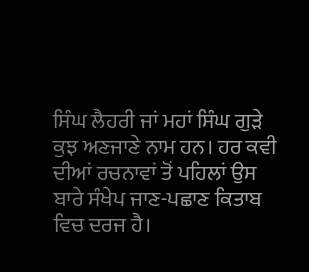ਸਿੰਘ ਲੈਹਰੀ ਜਾਂ ਮਹਾਂ ਸਿੰਘ ਗੁੜੇ ਕੁਝ ਅਣਜਾਣੇ ਨਾਮ ਹਨ। ਹਰ ਕਵੀ ਦੀਆਂ ਰਚਨਾਵਾਂ ਤੋਂ ਪਹਿਲਾਂ ਉਸ ਬਾਰੇ ਸੰਖੇਪ ਜਾਣ-ਪਛਾਣ ਕਿਤਾਬ ਵਿਚ ਦਰਜ ਹੈ।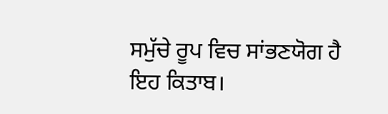ਸਮੁੱਚੇ ਰੂਪ ਵਿਚ ਸਾਂਭਣਯੋਗ ਹੈ ਇਹ ਕਿਤਾਬ।